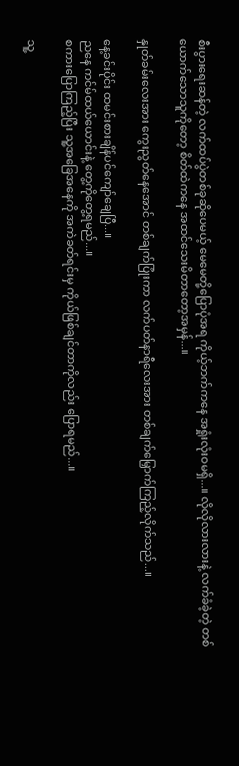စီးပွားရေးဆန်တဲ့ လက်ထပ်ပွဲတစ်ခုဆိုပေမယ့် မေမေတို့ပြောပုံအရ ကိုယ့်ဘက်ကနေ အရှုံးလုံးဝမရှိ...။ လိုလိုလားလားနဲ့ လက်ခံခဲ့တဲ့ တစ်ယောက်သောသူကိုတော့ စိတ်ထဲကနေ အထင်သေးမိတာတော့အမှန်...။

နှုတ်ခမ်းလေးအား ကွေးညွတ်နေအောင် တစ်ချက်ပြုံးကာ လက်ပတ်နာရီလေးအား တစ်ချက်မြှောက်ကြည့်လိုက်သည်...။

နေ့ခင်းပိုင်း ထမင်းစားချိန်ပင်ကျော်ချေပြီ...။
ညနေ ကင်မ်‌ထယ်ယောင်းနဲ့ တွေ့ကိုတွေ့ရမည်...။
စကားပြောကြည့်ပြီး သူ့အခြေအနေကို အကဲခတ်ရင်းမှ ကိုယ်ဖြစ်ချင်တာကိုလည်း ပြောရမည်...။

သူ့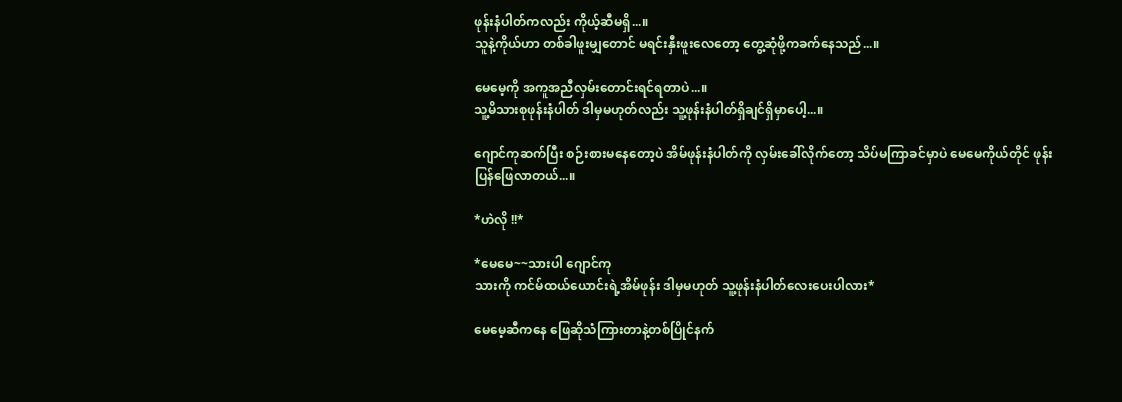ဖုန်းနံပါတ်ကလည်း ကိုယ့်ဆီမရှိ...။
သူနဲ့ကိုယ်ဟာ တစ်ခါဖူးမျှတောင် မရင်းနှီးဖူးလေတော့ တွေ့ဆုံဖို့ကခက်နေသည်...။

မေမေ့ကို အကူအညီလှမ်းတောင်းရင်ရတာပဲ...။
သူ့မိသားစုဖုန်းနံပါတ် ဒါမှမဟုတ်လည်း သူ့ဖုန်းနံပါတ်ရှိချင်ရှိမှာပေါ့...။

ဂျောင်ကုဆက်ပြီး စဉ်းစားမနေတော့ပဲ အိမ်ဖုန်းနံပါတ်ကို လှမ်းခေါ်လိုက်တော့ သိပ်မကြာခင်မှာပဲ မေမေကိုယ်တိုင် ဖုန်းပြန်ဖြေလာတယ်...။

*ဟဲလို !!*

*မေမေ~~သားပါ ဂျောင်ကု
သားကို ကင်မ်ထယ်ယောင်းရဲ့အိမ်ဖုန်း ဒါမှမဟုတ် သူ့ဖုန်းနံပါတ်လေးပေးပါလား*

မေမေ့ဆီကနေ ဖြေဆိုသံကြားတာနဲ့တစ်ပြိုင်နက်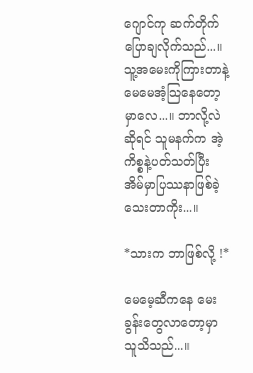ဂျောင်ကု ဆက်တိုက်ပြောချလိုက်သည်...။ သူ့အမေးကိုကြားတာနဲ့ မေမေအံ့သြနေတော့မှာလေ...။ ဘာလို့လဲဆိုရင် သူမနက်က အဲ့ကိစ္စနဲ့ပတ်သတ်ပြီး အိမ်မှာပြဿနာဖြစ်ခဲ့သေးတာကိုး...။

*သားက ဘာဖြစ်လို့ !*

မေမေ့ဆီကနေ မေးခွန်းတွေလာတော့မှာ သူသိသည်...။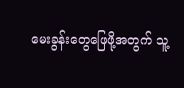မေးခွန်းတွေဖြေဖို့အတွက် သူ့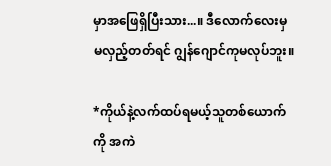မှာအဖြေရှိပြီးသား...။ ဒီလောက်လေးမှ မလှည့်တတ်ရင် ဂျွန်ဂျောင်ကုမလုပ်ဘူး။

*ကိုယ်နဲ့လက်ထပ်ရမယ့်သူတစ်ယောက်ကို အကဲ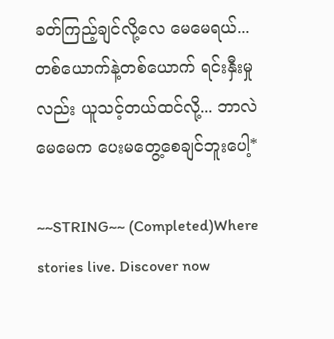ခတ်ကြည့်ချင်လို့လေ မေမေရယ်... တစ်ယောက်နဲ့တစ်ယောက် ရင်းနှီးမှုလည်း ယူသင့်တယ်ထင်လို့... ဘာလဲ မေမေက ပေးမတွေ့စေချင်ဘူးပေါ့*

~~STRING~~ (Completed)Where stories live. Discover now